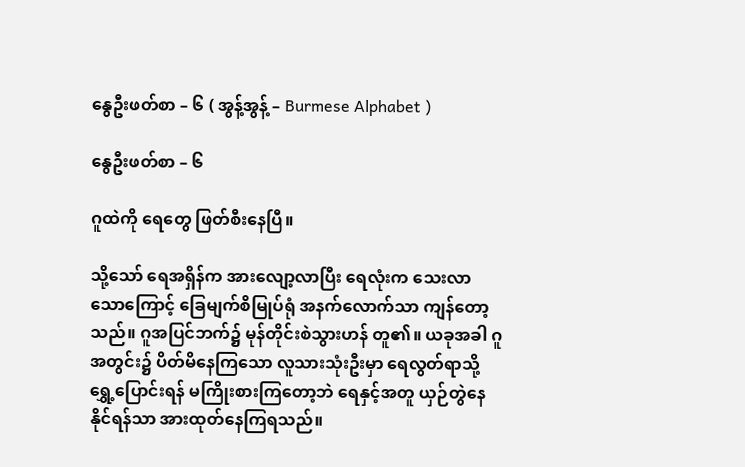နွေဦးဖတ်စာ – ၆ ( အွန့်အွန့် – Burmese Alphabet )

နွေဦးဖတ်စာ – ၆

ဂူထဲကို ရေတွေ ဖြတ်စီးနေပြီ။

သို့သော် ရေအရှိန်က အားလျော့လာပြီး ရေလုံးက သေးလာသောကြောင့် ခြေမျက်စိမြုပ်ရုံ အနက်လောက်သာ ကျန်တော့သည်။ ဂူအပြင်ဘက်၌ မုန်တိုင်းစဲသွားဟန် တူ၏။ ယခုအခါ ဂူအတွင်း၌ ပိတ်မိနေကြသော လူသားသုံးဦးမှာ ရေလွတ်ရာသို့ ရွှေ့ပြောင်းရန် မကြိုးစားကြတော့ဘဲ ရေနှင့်အတူ ယှဉ်တွဲနေနိုင်ရန်သာ အားထုတ်နေကြရသည်။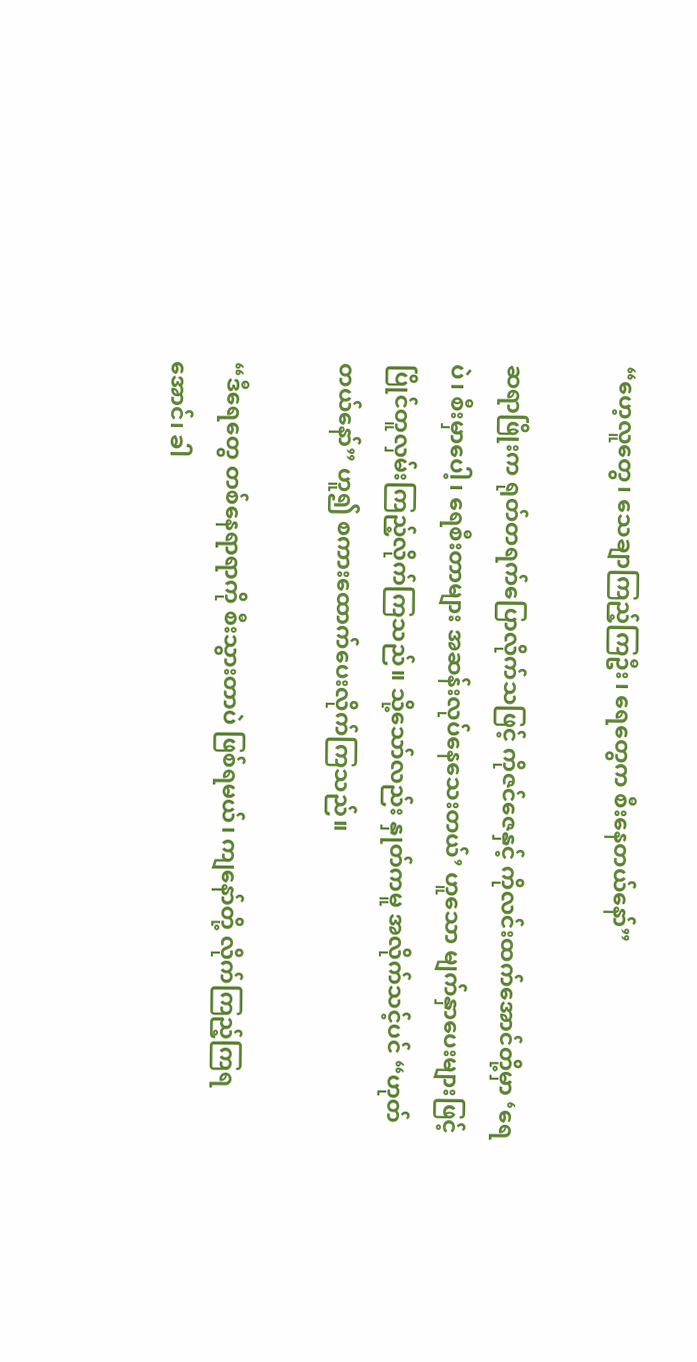“ဟေ့လူတွေ၊ သေချာကြည့်ကြဦး၊ ရေတွေက စီးနေတယ်နော်”

ဆရာဖြိုးက ရုတ်တရက်ပြောလိုက်သဖြင့် ကိုဇင်ဇေနှင့် ကိုလင်းထက်အောင်တို့မှာ ‘ရေပဲ၊ စီးမှာပေါ့၊ ရေစီးတာများ အဆန်းလုပ်နေသေးတယ်’ ဟူသော မျက်နှာပေးများဖြင့် ပြိုင်တူလှမ်းကြည့်လိုက်ကြသည်။ သို့သော်လည်း နှုတ်ကမူ အလိုက်သင့်ပင် “ဟုတ်တယ်နော်” ဟူ၍ စကားထောက်ပေးလိုက်ကြသည်။

“ဒီရေတွေ တစ်နေရာရာကို စီးသွားတာပဲ ဖြစ်ရမယ်၊ ကျနော်တို့ လိုက်ကြည့်ကြရအောင်၊ ခါ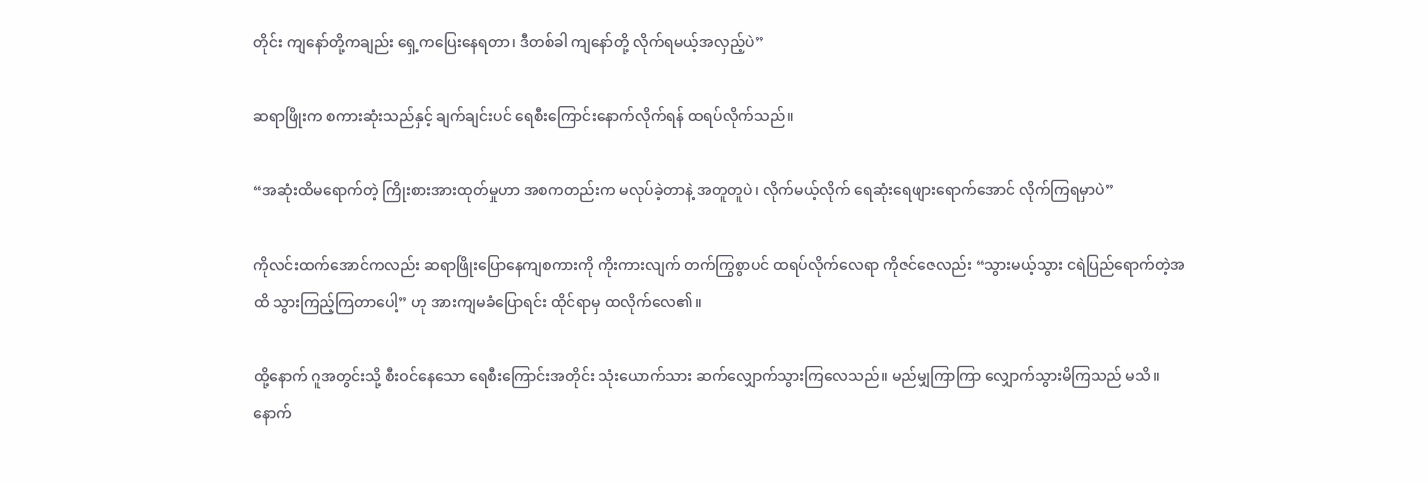တိုင်း ကျနော်တို့ကချည်း ရှေ့ကပြေးနေရတာ၊ ဒီတစ်ခါ ကျနော်တို့ လိုက်ရမယ့်အလှည့်ပဲ”

ဆရာဖြိုးက စကားဆုံးသည်နှင့် ချက်ချင်းပင် ရေစီးကြောင်းနောက်လိုက်ရန် ထရပ်လိုက်သည်။

“အဆုံးထိမရောက်တဲ့ ကြိုးစားအားထုတ်မှုဟာ အစကတည်းက မလုပ်ခဲ့တာနဲ့ အတူတူပဲ၊ လိုက်မယ့်လိုက် ရေဆုံးရေဖျားရောက်အောင် လိုက်ကြရမှာပဲ”

ကိုလင်းထက်အောင်ကလည်း ဆရာဖြိုးပြောနေကျစကားကို ကိုးကားလျက် တက်ကြွစွာပင် ထရပ်လိုက်လေရာ ကိုဇင်ဇေလည်း “သွားမယ့်သွား ငရဲပြည်ရောက်တဲ့အထိ သွားကြည့်ကြတာပေါ့” ဟု အားကျမခံပြောရင်း ထိုင်ရာမှ ထလိုက်လေ၏။

ထို့နောက် ဂူအတွင်းသို့ စီးဝင်နေသော ရေစီးကြောင်းအတိုင်း သုံးယောက်သား ဆက်လျှောက်သွားကြလေသည်။ မည်မျှကြာကြာ လျှောက်သွားမိကြသည် မသိ။ နောက်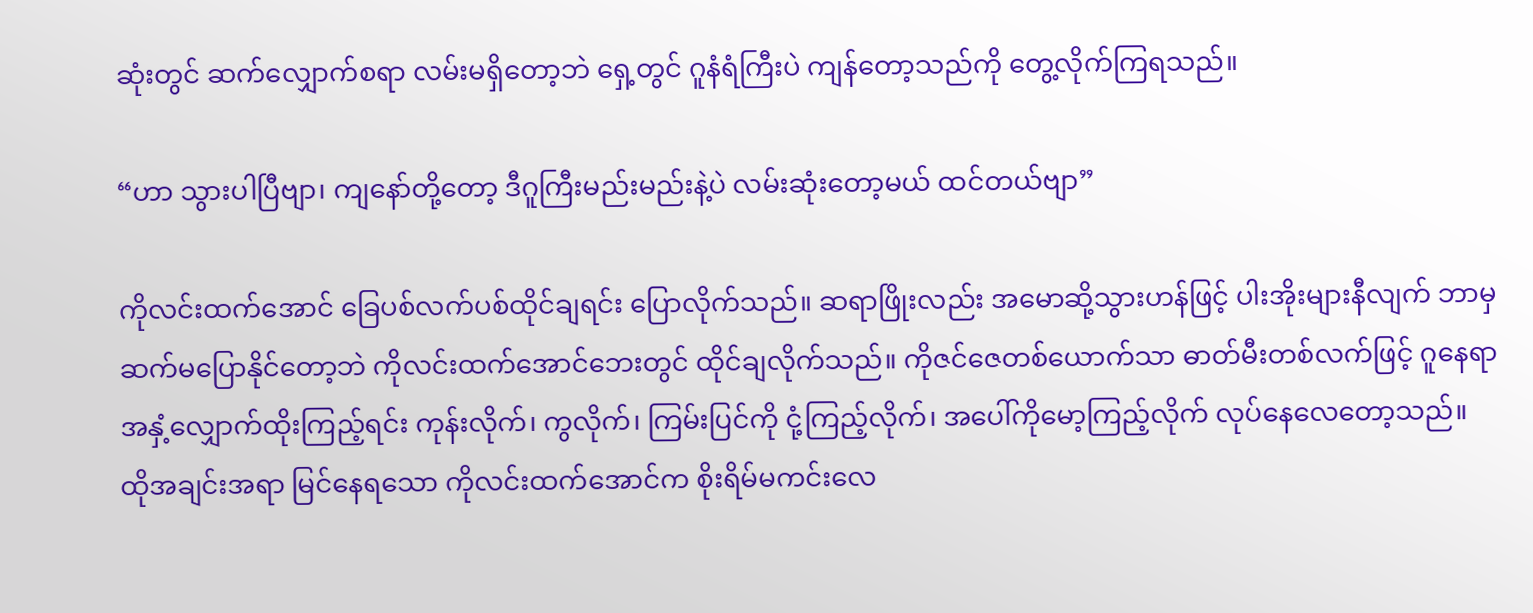ဆုံးတွင် ဆက်လျှောက်စရာ လမ်းမရှိတော့ဘဲ ရှေ့တွင် ဂူနံရံကြီးပဲ ကျန်တော့သည်ကို တွေ့လိုက်ကြရသည်။

“ဟာ သွားပါပြီဗျာ၊ ကျနော်တို့တော့ ဒီဂူကြီးမည်းမည်းနဲ့ပဲ လမ်းဆုံးတော့မယ် ထင်တယ်ဗျာ”

ကိုလင်းထက်အောင် ခြေပစ်လက်ပစ်ထိုင်ချရင်း ပြောလိုက်သည်။ ဆရာဖြိုးလည်း အမောဆို့သွားဟန်ဖြင့် ပါးအိုးများနီလျက် ဘာမှဆက်မပြောနိုင်တော့ဘဲ ကိုလင်းထက်အောင်ဘေးတွင် ထိုင်ချလိုက်သည်။ ကိုဇင်ဇေတစ်ယောက်သာ ဓာတ်မီးတစ်လက်ဖြင့် ဂူနေရာအနှံ့လျှောက်ထိုးကြည့်ရင်း ကုန်းလိုက်၊ ကွလိုက်၊ ကြမ်းပြင်ကို ငုံ့ကြည့်လိုက်၊ အပေါ်ကိုမော့ကြည့်လိုက် လုပ်နေလေတော့သည်။ ထိုအချင်းအရာ မြင်နေရသော ကိုလင်းထက်အောင်က စိုးရိမ်မကင်းလေ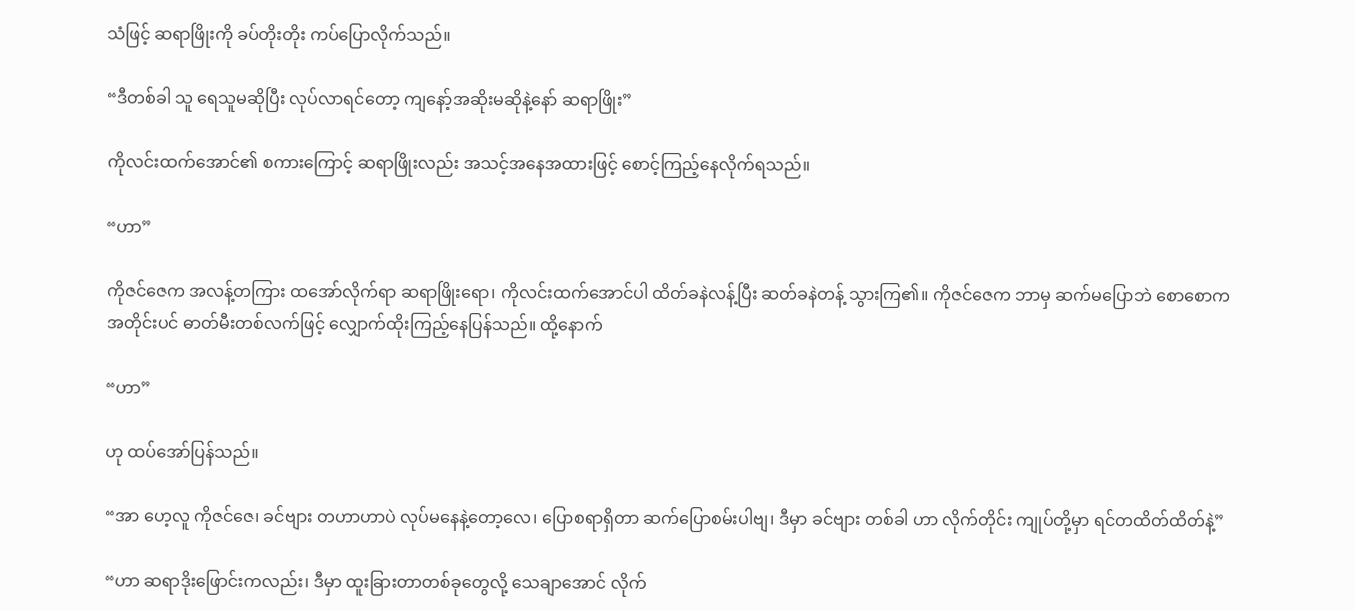သံဖြင့် ဆရာဖြိုးကို ခပ်တိုးတိုး ကပ်ပြောလိုက်သည်။

“ဒီတစ်ခါ သူ ရေသူမဆိုပြီး လုပ်လာရင်တော့ ကျနော့်အဆိုးမဆိုနဲ့နော် ဆရာဖြိုး”

ကိုလင်းထက်အောင်၏ စကားကြောင့် ဆရာဖြိုးလည်း အသင့်အနေအထားဖြင့် စောင့်ကြည့်နေလိုက်ရသည်။

“ဟာ”

ကိုဇင်ဇေက အလန့်တကြား ထအော်လိုက်ရာ ဆရာဖြိုးရော၊ ကိုလင်းထက်အောင်ပါ ထိတ်ခနဲလန့်ပြီး ဆတ်ခနဲတန့် သွားကြ၏။ ကိုဇင်ဇေက ဘာမှ ဆက်မပြောဘဲ စောစောကအတိုင်းပင် ဓာတ်မီးတစ်လက်ဖြင့် လျှောက်ထိုးကြည့်နေပြန်သည်။ ထို့နောက်

“ဟာ”

ဟု ထပ်အော်ပြန်သည်။

“အာ ဟေ့လူ ကိုဇင်ဇေ၊ ခင်ဗျား တဟာဟာပဲ လုပ်မနေနဲ့တော့လေ၊ ပြောစရာရှိတာ ဆက်ပြောစမ်းပါဗျ၊ ဒီမှာ ခင်ဗျား တစ်ခါ ဟာ လိုက်တိုင်း ကျုပ်တို့မှာ ရင်တထိတ်ထိတ်နဲ့”

“ဟာ ဆရာဒိုးဖြောင်းကလည်း၊ ဒီမှာ ထူးခြားတာတစ်ခုတွေလို့ သေချာအောင် လိုက်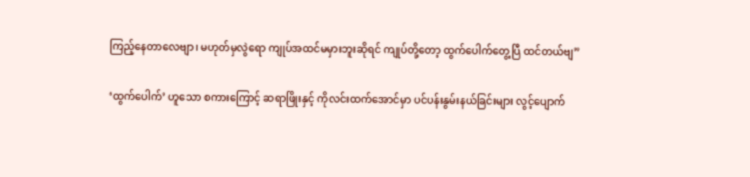ကြည့်နေတာလေဗျာ၊ မဟုတ်မှလွဲရော ကျုပ်အထင်မမှားဘူးဆိုရင် ကျုပ်တို့တော့ ထွက်ပေါက်တွေ့ပြီ ထင်တယ်ဗျ”

‘ထွက်ပေါက်’ ဟူသော စကားကြောင့် ဆရာဖြိုးနှင့် ကိုလင်းထက်အောင်မှာ ပင်ပန်းနွမ်းနယ်ခြင်းများ လွင့်ပျောက်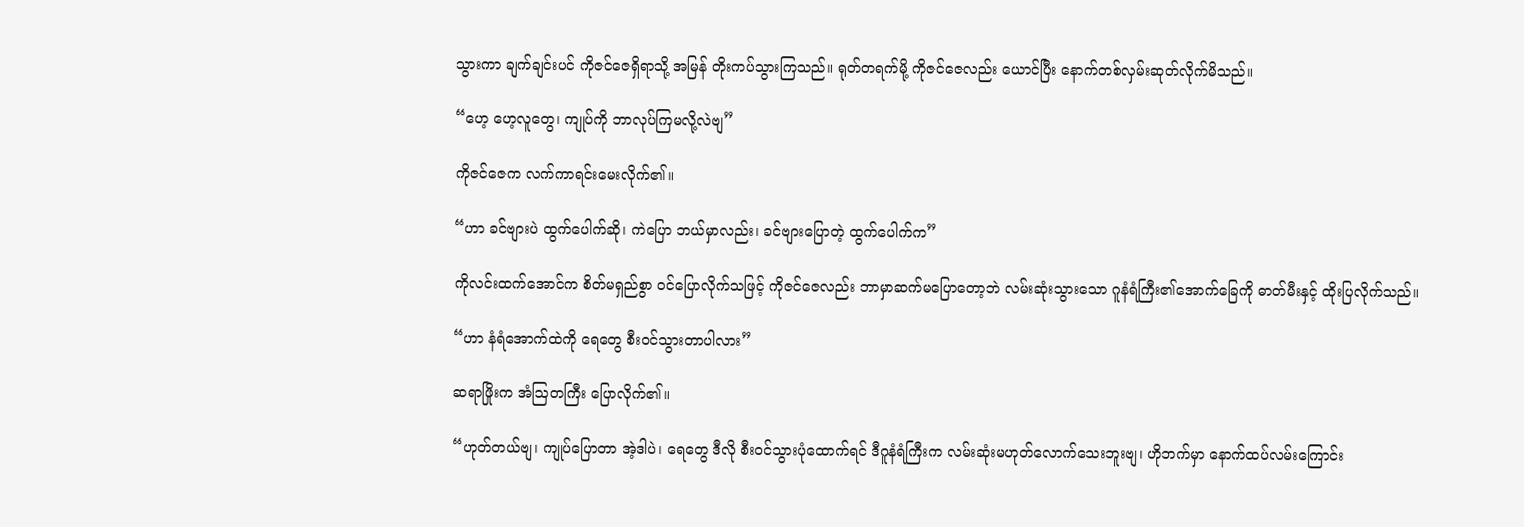သွားကာ ချက်ချင်းပင် ကိုဇင်ဇေရှိရာသို့ အမြန် တိုးကပ်သွားကြသည်။ ရုတ်တရက်မို့ ကိုဇင်ဇေလည်း ယောင်ပြီး နောက်တစ်လှမ်းဆုတ်လိုက်မိသည်။

“ဟေ့ ဟေ့လူတွေ၊ ကျုပ်ကို ဘာလုပ်ကြမလို့လဲဗျ”

ကိုဇင်ဇေက လက်ကာရင်းမေးလိုက်၏။

“ဟာ ခင်ဗျားပဲ ထွက်ပေါက်ဆို၊ ကဲပြော ဘယ်မှာလည်း၊ ခင်ဗျားပြောတဲ့ ထွက်ပေါက်က”

ကိုလင်းထက်အောင်က စိတ်မရှည်စွာ ဝင်ပြောလိုက်သဖြင့် ကိုဇင်ဇေလည်း ဘာမှာဆက်မပြောတော့ဘဲ လမ်းဆုံးသွားသော ဂူနံရံကြီး၏အောက်ခြေကို ဓာတ်မီးနှင့် ထိုးပြလိုက်သည်။

“ဟာ နံရံအောက်ထဲကို ရေတွေ စီးဝင်သွားတာပါလား”

ဆရာဖြိုးက အံဩတကြီး ပြောလိုက်၏။

“ဟုတ်တယ်ဗျ၊ ကျုပ်ပြောတာ အဲ့ဒါပဲ၊ ရေတွေ ဒီလို စီးဝင်သွားပုံထောက်ရင် ဒီဂူနံရံကြီးက လမ်းဆုံးမဟုတ်လောက်သေးဘူးဗျ၊ ဟိုဘက်မှာ နောက်ထပ်လမ်းကြောင်း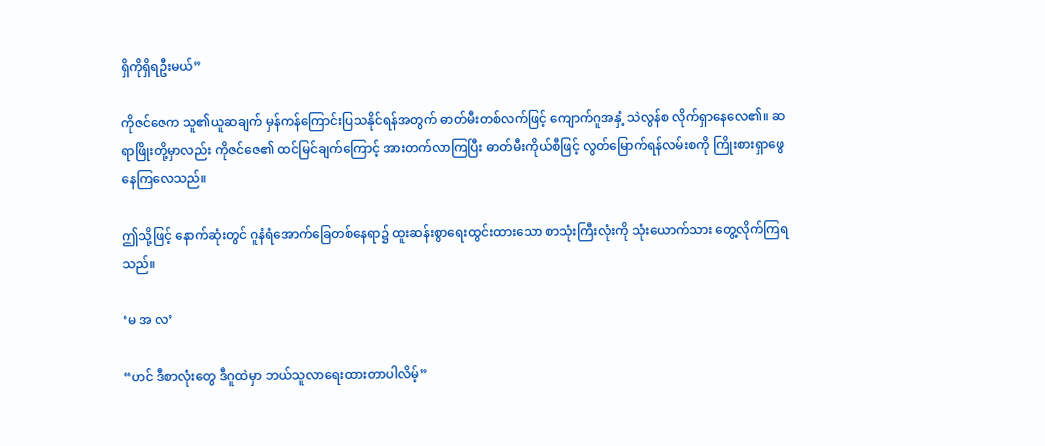ရှိကိုရှိရဦးမယ်”

ကိုဇင်ဇေက သူ၏ယူဆချက် မှန်ကန်ကြောင်းပြသနိုင်ရန်အတွက် ဓာတ်မီးတစ်လက်ဖြင့် ကျောက်ဂူအနှံ့ သဲလွန်စ လိုက်ရှာနေလေ၏။ ဆရာဖြိုးတို့မှာလည်း ကိုဇင်ဇေ၏ ထင်မြင်ချက်ကြောင့် အားတက်လာကြပြီး ဓာတ်မီးကိုယ်စီဖြင့် လွတ်မြောက်ရန်လမ်းစကို ကြိုးစားရှာဖွေနေကြလေသည်။

ဤသို့ဖြင့် နောက်ဆုံးတွင် ဂူနံရံအောက်ခြေတစ်နေရာ၌ ထူးဆန်းစွာရေးထွင်းထားသော စာသုံးကြီးလုံးကို သုံးယောက်သား တွေ့လိုက်ကြရသည်။

‘မ အ လ’

“ဟင် ဒီစာလုံးတွေ ဒီဂူထဲမှာ ဘယ်သူလာရေးထားတာပါလိမ့်”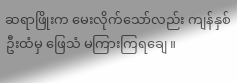ဆရာဖြိုးက မေးလိုက်သော်လည်း ကျန်နှစ်ဦးထံမှ ဖြေသံ မကြားကြရချေ။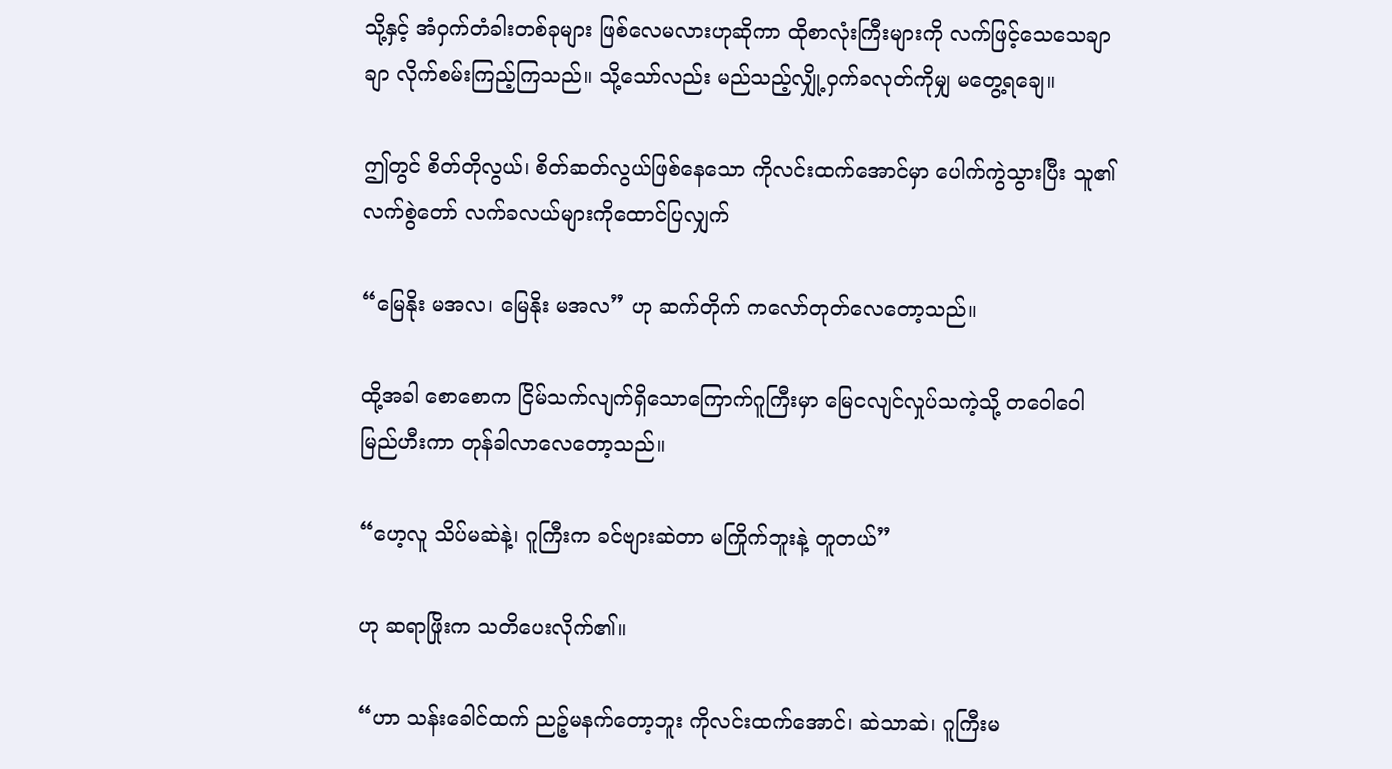သို့နှင့် အံဝှက်တံခါးတစ်ခုများ ဖြစ်လေမလားဟုဆိုကာ ထိုစာလုံးကြီးများကို လက်ဖြင့်သေသေချာချာ လိုက်စမ်းကြည့်ကြသည်။ သို့သော်လည်း မည်သည့်လျှို့ဝှက်ခလုတ်ကိုမျှ မတွေ့ရချေ။

ဤတွင် စိတ်တိုလွယ်၊ စိတ်ဆတ်လွယ်ဖြစ်နေသော ကိုလင်းထက်အောင်မှာ ပေါက်ကွဲသွားပြီး သူ၏ လက်စွဲတော် လက်ခလယ်များကိုထောင်ပြလျှက်

“မြေနိုး မအလ၊ မြေနိုး မအလ” ဟု ဆက်တိုက် ကလော်တုတ်လေတော့သည်။

ထို့အခါ စောစောက ငြိမ်သက်လျက်ရှိသောကြောက်ဂူကြီးမှာ မြေငလျင်လှုပ်သကဲ့သို့ တဝေါဝေါမြည်ဟီးကာ တုန်ခါလာလေတော့သည်။

“ဟေ့လူ သိပ်မဆဲနဲ့၊ ဂူကြီးက ခင်ဗျားဆဲတာ မကြိုက်ဘူးနဲ့ တူတယ်”

ဟု ဆရာဖြိုးက သတိပေးလိုက်၏။

“ဟာ သန်းခေါင်ထက် ညဉ့်မနက်တော့ဘူး ကိုလင်းထက်အောင်၊ ဆဲသာဆဲ၊ ဂူကြီးမ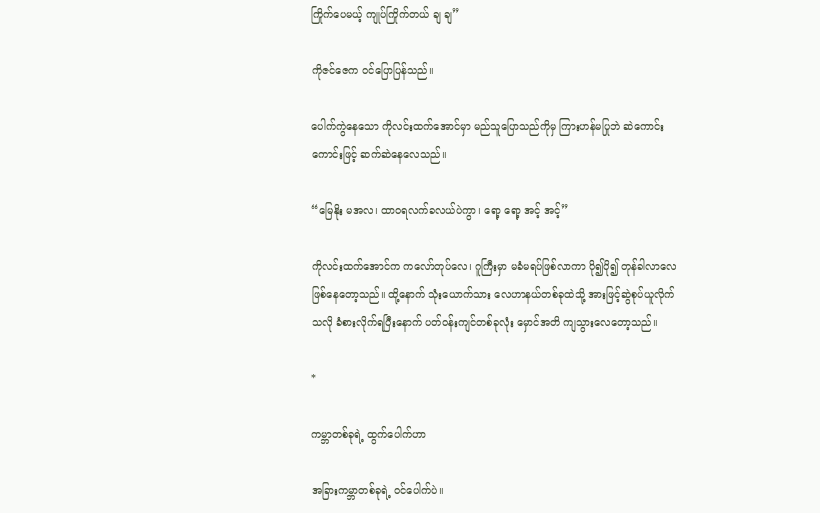ကြိုက်ပေမယ့် ကျုပ်ကြိုက်တယ် ချ ချ”

ကိုဇင်ဇေက ဝင်ပြောပြန်သည်။

ပေါက်ကွဲနေသော ကိုလင်းထက်အောင်မှာ မည်သူပြောသည်ကိုမှ ကြားဟန်မပြုဘဲ ဆဲကောင်းကောင်းဖြင့် ဆက်ဆဲနေလေသည်။

“မြေနိုး မအလ၊ ထာဝရလက်ခလယ်ပဲကွာ၊ ရော့ ရော့ အင့် အင့်”

ကိုလင်းထက်အောင်က ကလော်တုပ်လေ၊ ဂူကြီးမှာ မခံမရပ်ဖြစ်လာကာ ပို၍ပို၍ တုန်ခါလာလေ ဖြစ်နေတော့သည်။ ထို့နောက် သုံးယောက်သား လေဟာနယ်တစ်ခုထဲသို့ အားဖြင့်ဆွဲစုပ်ယူလိုက်သလို ခံစားလိုက်ရပြီးနောက် ပတ်ဝန်းကျင်တစ်ခုလုံး မှောင်အတိ ကျသွားလေတော့သည်။

*

ကမ္ဘာတစ်ခုရဲ့ ထွက်ပေါက်ဟာ

အခြားကမ္ဘာတစ်ခုရဲ့ ဝင်ပေါက်ပဲ။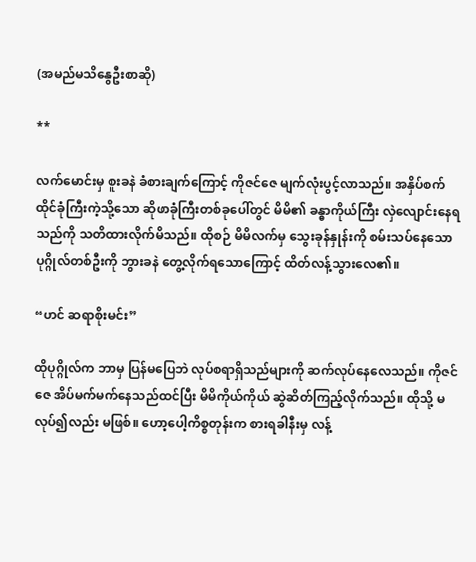(အမည်မသိနွေဦးစာဆို)

**

လက်မောင်းမှ စူးခနဲ ခံစားချက်ကြောင့် ကိုဇင်ဇေ မျက်လုံးပွင့်လာသည်။ အနှိပ်စက်ထိုင်ခုံကြီးကဲ့သို့သော ဆိုဖာခုံကြီးတစ်ခုပေါ်တွင် မိမိ၏ ခန္ဓာကိုယ်ကြီး လှဲလျောင်းနေရသည်ကို သတိထားလိုက်မိသည်။ ထိုစဉ် မိမိလက်မှ သွေးခုန်နှုန်းကို စမ်းသပ်နေသော ပုဂ္ဂိုလ်တစ်ဦးကို ဘွားခနဲ တွေ့လိုက်ရသောကြောင့် ထိတ်လန့်သွားလေ၏။

“ဟင် ဆရာစိုးမင်း”

ထိုပုဂ္ဂိုလ်က ဘာမှ ပြန်မပြေဘဲ လုပ်စရာရှိသည်များကို ဆက်လုပ်နေလေသည်။ ကိုဇင်ဇေ အိပ်မက်မက်နေသည်ထင်ပြီး မိမိကိုယ်ကိုယ် ဆွဲဆိတ်ကြည့်လိုက်သည်။ ထိုသို့ မလုပ်၍လည်း မဖြစ်။ ဟော့ပေါ့ကိစ္စတုန်းက စားရခါနီးမှ လန့်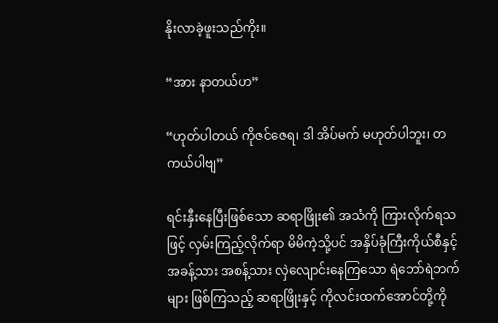နိုးလာခဲ့ဖူးသည်ကိုး။

“အား နာတယ်ဟ”

“ဟုတ်ပါတယ် ကိုဇင်ဇေရ၊ ဒါ အိပ်မက် မဟုတ်ပါဘူး၊ တကယ်ပါဗျ”

ရင်းနှီးနေပြီးဖြစ်သော ဆရာဖြိုး၏ အသံကို ကြားလိုက်ရသဖြင့် လှမ်းကြည့်လိုက်ရာ မိမိကဲ့သို့ပင် အနှိပ်ခုံကြီးကိုယ်စီနှင့် အခန့်သား အစန့်သား လှဲလျောင်းနေကြသော ရဲဘော်ရဲဘက်များ ဖြစ်ကြသည့် ဆရာဖြိုးနှင့် ကိုလင်းထက်အောင်တို့ကို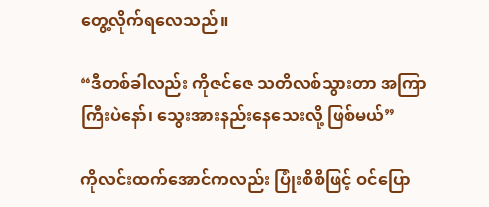တွေ့လိုက်ရလေသည်။

“ဒီတစ်ခါလည်း ကိုဇင်ဇေ သတိလစ်သွားတာ အကြာကြီးပဲနော်၊ သွေးအားနည်းနေသေးလို့ ဖြစ်မယ်”

ကိုလင်းထက်အောင်ကလည်း ပြုံးစိစိဖြင့် ဝင်ပြော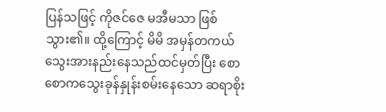ပြန်သဖြင့် ကိုဇင်ဇေ မအီမသာ ဖြစ်သွား၏။ ထို့ကြောင့် မိမိ အမှန်တကယ် သွေးအားနည်းနေသည်ထင်မှတ်ပြီး စောစောကသွေးခုန်နှုန်းစမ်းနေသော ဆရာစိုး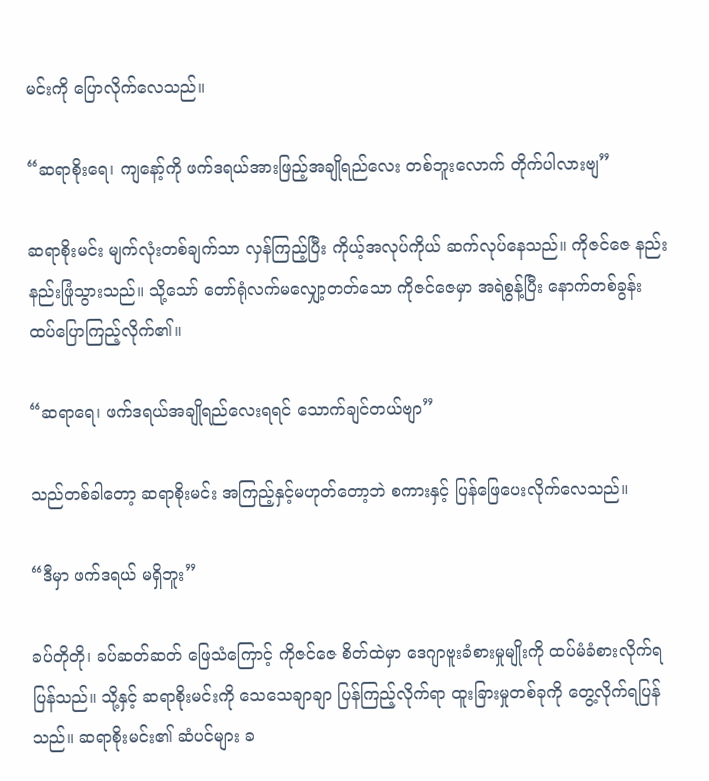မင်းကို ပြောလိုက်လေသည်။

“ဆရာစိုးရေ၊ ကျနော့်ကို ဖက်ဒရယ်အားဖြည့်အချိုရည်လေး တစ်ဘူးလောက် တိုက်ပါလားဗျ”

ဆရာစိုးမင်း မျက်လုံးတစ်ချက်သာ လှန်ကြည့်ပြီး ကိုယ့်အလုပ်ကိုယ် ဆက်လုပ်နေသည်။ ကိုဇင်ဇေ နည်းနည်းဖြုံသွားသည်။ သို့သော် တော်ရုံလက်မလျှော့တတ်သော ကိုဇင်ဇေမှာ အရဲစွန့်ပြီး နောက်တစ်ခွန်း ထပ်ပြောကြည့်လိုက်၏။

“ဆရာရေ၊ ဖက်ဒရယ်အချိုရည်လေးရရင် သောက်ချင်တယ်ဗျာ”

သည်တစ်ခါတော့ ဆရာစိုးမင်း အကြည့်နှင့်မဟုတ်တော့ဘဲ စကားနှင့် ပြန်ဖြေပေးလိုက်လေသည်။

“ဒီမှာ ဖက်ဒရယ် မရှိဘူး”

ခပ်တိုတို၊ ခပ်ဆတ်ဆတ် ဖြေသံကြောင့် ကိုဇင်ဇေ စိတ်ထဲမှာ ဒေဂျာဗူးခံစားမှုမျိုးကို ထပ်မံခံစားလိုက်ရပြန်သည်။ သို့နှင့် ဆရာစိုးမင်းကို သေသေချာချာ ပြန်ကြည့်လိုက်ရာ ထူးခြားမှုတစ်ခုကို တွေ့လိုက်ရပြန်သည်။ ဆရာစိုးမင်း၏ ဆံပင်များ ခ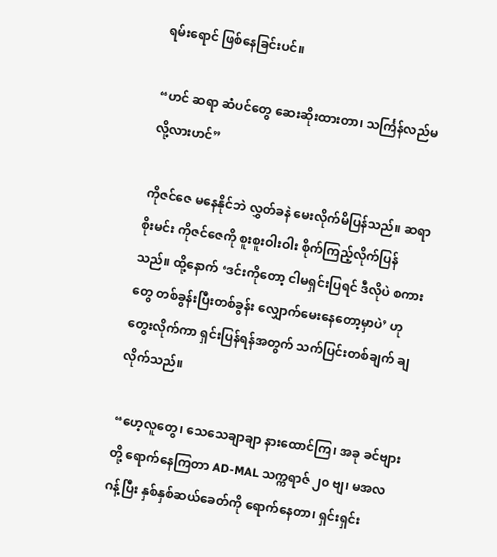ရမ်းရောင် ဖြစ်နေခြင်းပင်။

“ဟင် ဆရာ ဆံပင်တွေ ဆေးဆိုးထားတာ၊ သင်္ကြန်လည်မလို့လားဟင်”

ကိုဇင်ဇေ မနေနိုင်ဘဲ လွှတ်ခနဲ မေးလိုက်မိပြန်သည်။ ဆရာစိုးမင်း ကိုဇင်ဇေကို စူးစူးဝါးဝါး စိုက်ကြည့်လိုက်ပြန်သည်။ ထို့နောက် ‘ဒင်းကိုတော့ ငါမရှင်းပြရင် ဒီလိုပဲ စကားတွေ တစ်ခွန်းပြီးတစ်ခွန်း လျှောက်မေးနေတော့မှာပဲ’ ဟု တွေးလိုက်ကာ ရှင်းပြန်ရန်အတွက် သက်ပြင်းတစ်ချက် ချလိုက်သည်။

“ဟေ့လူတွေ၊ သေသေချာချာ နားထောင်ကြ၊ အခု ခင်ဗျားတို့ ရောက်နေကြတာ AD-MAL သက္ကရာဇ် ၂၀ ဗျ၊ မအလဂန့်ပြီး နှစ်နှစ်ဆယ်ခေတ်ကို ရောက်နေတာ၊ ရှင်းရှင်း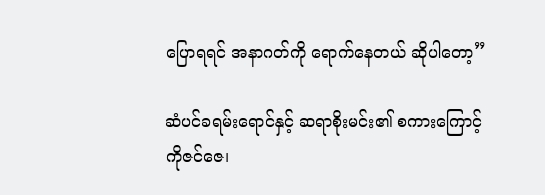ပြောရရင် အနာဂတ်ကို ရောက်နေတယ် ဆိုပါတော့”

ဆံပင်ခရမ်းရောင်နှင့် ဆရာစိုးမင်း၏ စကားကြောင့် ကိုဇင်ဇေ၊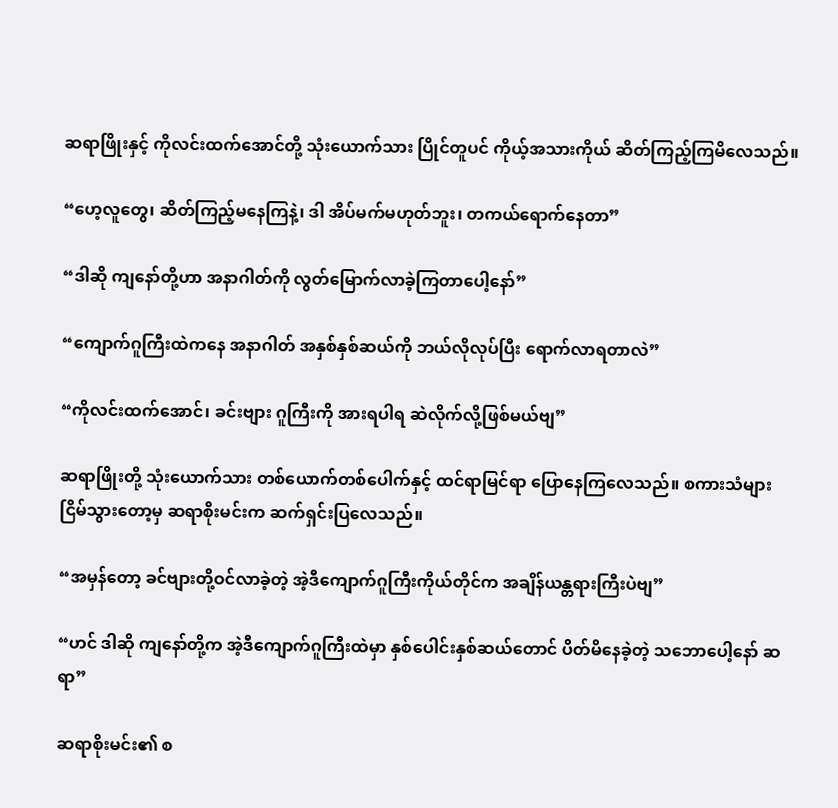ဆရာဖြိုးနှင့် ကိုလင်းထက်အောင်တို့ သုံးယောက်သား ပြိုင်တူပင် ကိုယ့်အသားကိုယ် ဆိတ်ကြည့်ကြမိလေသည်။

“ဟေ့လူတွေ၊ ဆိတ်ကြည့်မနေကြနဲ့၊ ဒါ အိပ်မက်မဟုတ်ဘူး၊ တကယ်ရောက်နေတာ”

“ဒါဆို ကျနော်တို့ဟာ အနာဂါတ်ကို လွတ်မြောက်လာခဲ့ကြတာပေါ့နော်”

“ကျောက်ဂူကြီးထဲကနေ အနာဂါတ် အနှစ်နှစ်ဆယ်ကို ဘယ်လိုလုပ်ပြီး ရောက်လာရတာလဲ”

“ကိုလင်းထက်အောင်၊ ခင်းဗျား ဂူကြီးကို အားရပါရ ဆဲလိုက်လို့ဖြစ်မယ်ဗျ”

ဆရာဖြိုးတို့ သုံးယောက်သား တစ်ယောက်တစ်ပေါက်နှင့် ထင်ရာမြင်ရာ ပြောနေကြလေသည်။ စကားသံများ ငြိမ်သွားတော့မှ ဆရာစိုးမင်းက ဆက်ရှင်းပြလေသည်။

“အမှန်တော့ ခင်ဗျားတို့ဝင်လာခဲ့တဲ့ အဲ့ဒီကျောက်ဂူကြီးကိုယ်တိုင်က အချိန်ယန္တရားကြီးပဲဗျ”

“ဟင် ဒါဆို ကျနော်တို့က အဲ့ဒီကျောက်ဂူကြီးထဲမှာ နှစ်ပေါင်းနှစ်ဆယ်တောင် ပိတ်မိနေခဲ့တဲ့ သဘောပေါ့နော် ဆရာ”

ဆရာစိုးမင်း၏ စ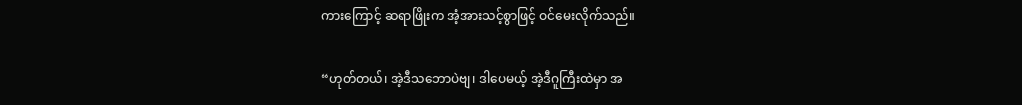ကားကြောင့် ဆရာဖြိုးက အံ့အားသင့်စွာဖြင့် ဝင်မေးလိုက်သည်။

“ဟုတ်တယ်၊ အဲ့ဒီသဘောပဲဗျ၊ ဒါပေမယ့် အဲ့ဒီဂူကြီးထဲမှာ အ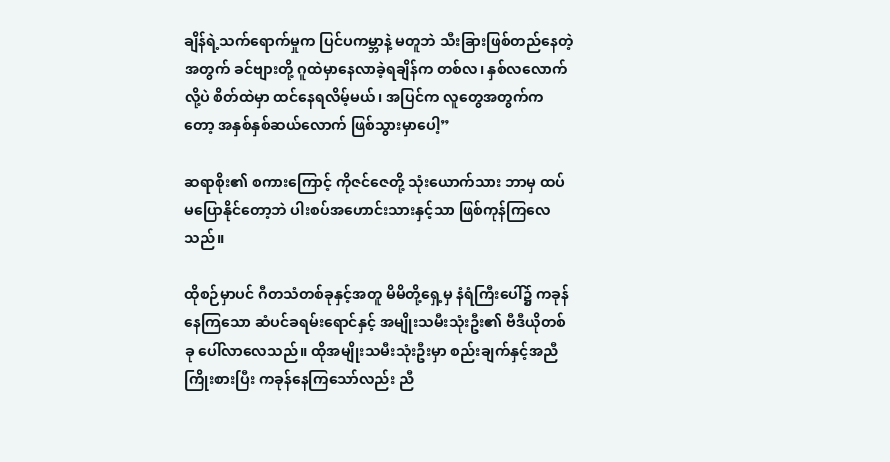ချိန်ရဲ့သက်ရောက်မှုက ပြင်ပကမ္ဘာနဲ့ မတူဘဲ သီးခြားဖြစ်တည်နေတဲ့အတွက် ခင်ဗျားတို့ ဂူထဲမှာနေလာခဲ့ရချိန်က တစ်လ၊ နှစ်လလောက်လို့ပဲ စိတ်ထဲမှာ ထင်နေရလိမ့်မယ်၊ အပြင်က လူတွေအတွက်ကတော့ အနှစ်နှစ်ဆယ်လောက် ဖြစ်သွားမှာပေါ့”

ဆရာစိုး၏ စကားကြောင့် ကိုဇင်ဇေတို့ သုံးယောက်သား ဘာမှ ထပ်မပြောနိုင်တော့ဘဲ ပါးစပ်အဟောင်းသားနှင့်သာ ဖြစ်ကုန်ကြလေသည်။

ထိုစဉ်မှာပင် ဂီတသံတစ်ခုနှင့်အတူ မိမိတို့ရှေ့မှ နံရံကြီးပေါ်၌ ကခုန်နေကြသော ဆံပင်ခရမ်းရောင်နှင့် အမျိုးသမီးသုံးဦး၏ ဗီဒီယိုတစ်ခု ပေါ်လာလေသည်။ ထိုအမျိုးသမီးသုံးဦးမှာ စည်းချက်နှင့်အညီ ကြိုးစားပြီး ကခုန်နေကြသော်လည်း ညီ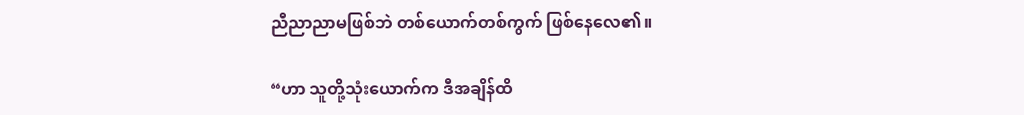ညီညာညာမဖြစ်ဘဲ တစ်ယောက်တစ်ကွက် ဖြစ်နေလေ၏။

“ဟာ သူတို့သုံးယောက်က ဒီအချိန်ထိ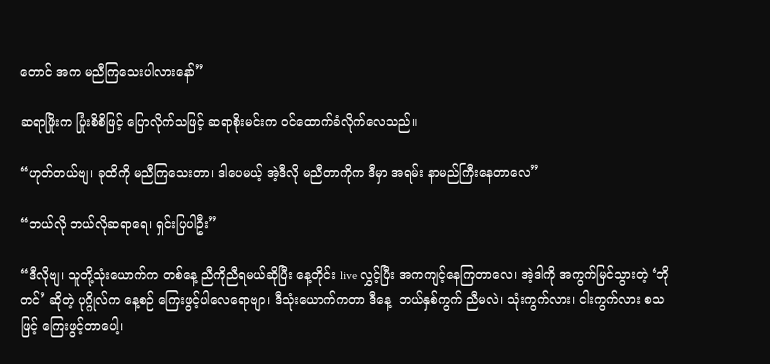တောင် အက မညီကြသေးပါလားနော်”

ဆရာဖြိုးက ပြုံးစိစိဖြင့် ပြောလိုက်သဖြင့် ဆရာစိုးမင်းက ဝင်ထောက်ခံလိုက်လေသည်။

“ဟုတ်တယ်ဗျ၊ ခုထိကို မညီကြသေးတာ၊ ဒါပေမယ့် အဲ့ဒီလို မညီတာကိုက ဒီမှာ အရမ်း နာမည်ကြီးနေတာလေ”

“ဘယ်လို ဘယ်လိုဆရာရေ၊ ရှင်းပြပါဦး”

“ဒီလိုဗျ၊ သူတို့သုံးယောက်က တစ်နေ့ ညီကိုညီရမယ်ဆိုပြီး နေ့တိုင်း live လွှင့်ပြီး အကကျင့်နေကြတာလေ၊ အဲ့ဒါကို အကွက်မြင်သွားတဲ့ ‘ဘိုတင်’ ဆိုတဲ့ ပုဂ္ဂိုလ်က နေ့စဉ် ကြေးဖွင့်ပါလေရောဗျာ၊ ဒီသုံးယောက်ကတာ ဒီနေ့  ဘယ်နှစ်ကွက် ညီမလဲ၊ သုံးကွက်လား၊ ငါးကွက်လား စသဖြင့် ကြေးဖွင့်တာပေါ့၊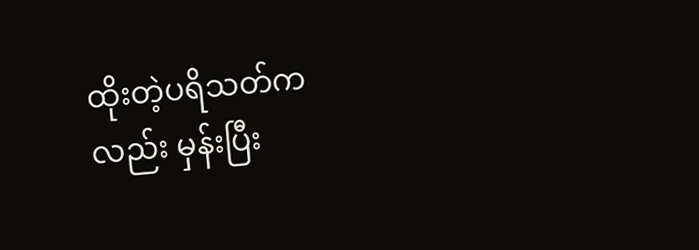ထိုးတဲ့ပရိသတ်ကလည်း မှန်းပြီး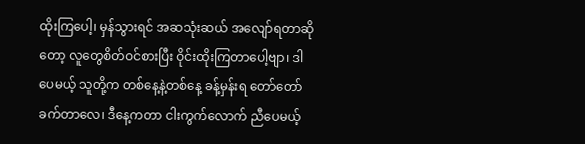ထိုးကြပေါ့၊ မှန်သွားရင် အဆသုံးဆယ် အလျော်ရတာဆိုတော့ လူတွေစိတ်ဝင်စားပြီး ဝိုင်းထိုးကြတာပေါ့ဗျာ၊ ဒါပေမယ့် သူတို့က တစ်နေ့နဲ့တစ်နေ့ ခန့်မှန်းရ တော်တော်ခက်တာလေ၊ ဒီနေ့ကတာ ငါးကွက်လောက် ညီပေမယ့်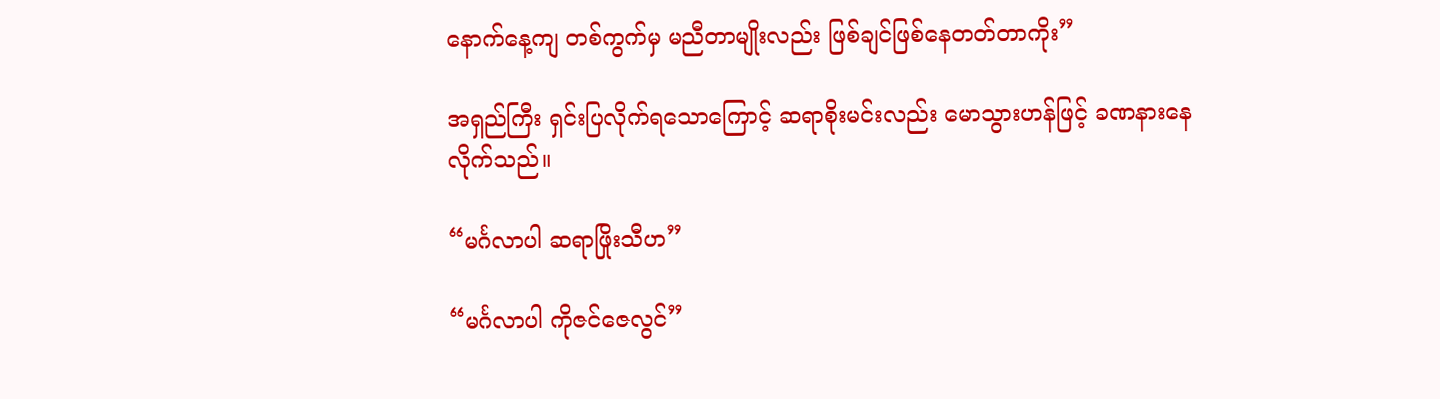နောက်နေ့ကျ တစ်ကွက်မှ မညီတာမျိုးလည်း ဖြစ်ချင်ဖြစ်နေတတ်တာကိုး”

အရှည်ကြီး ရှင်းပြလိုက်ရသောကြောင့် ဆရာစိုးမင်းလည်း မောသွားဟန်ဖြင့် ခဏနားနေလိုက်သည်။

“မင်္ဂလာပါ ဆရာဖြိုးသီဟ”

“မင်္ဂလာပါ ကိုဇင်ဇေလွင်”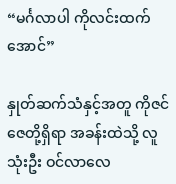“မင်္ဂလာပါ ကိုလင်းထက်အောင်”

နှုတ်ဆက်သံနှင့်အတူ ကိုဇင်ဇေတို့ရှိရာ အခန်းထဲသို့ လူသုံးဦး ဝင်လာလေ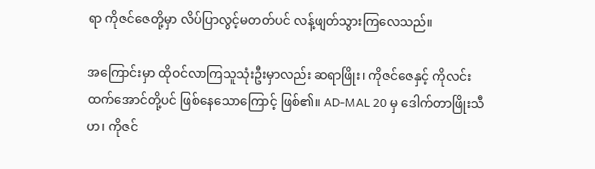ရာ ကိုဇင်ဇေတို့မှာ လိပ်ပြာလွင့်မတတ်ပင် လန့်ဖျတ်သွားကြလေသည်။

အကြောင်းမှာ ထိုဝင်လာကြသူသုံးဦးမှာလည်း ဆရာဖြိုး၊ ကိုဇင်ဇေနှင့် ကိုလင်းထက်အောင်တို့ပင် ဖြစ်နေသောကြောင့် ဖြစ်၏။ AD-MAL 20 မှ ဒေါက်တာဖြိုးသီဟ၊ ကိုဇင်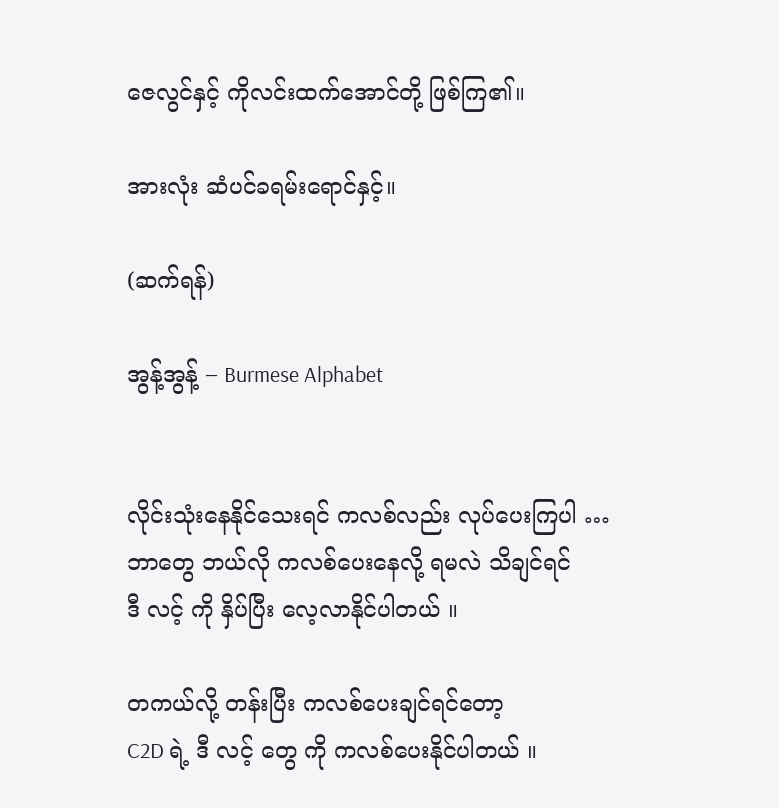ဇေလွင်နှင့် ကိုလင်းထက်အောင်တို့ ဖြစ်ကြ၏။

အားလုံး ဆံပင်ခရမ်းရောင်နှင့်။

(ဆက်ရန်)

အွန့်အွန့် – Burmese Alphabet


လိုင်းသုံးနေနိုင်သေးရင် ကလစ်လည်း လုပ်ပေးကြပါ …
ဘာတွေ ဘယ်လို ကလစ်ပေးနေလို့ ရမလဲ သိချင်ရင်
ဒီ လင့် ကို နှိပ်ပြီး လေ့လာနိုင်ပါတယ် ။

တကယ်လို့ တန်းပြီး ကလစ်ပေးချင်ရင်တော့
C2D ရဲ့ ဒီ လင့် တွေ ကို ကလစ်ပေးနိုင်ပါတယ် ။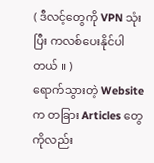( ဒီလင့်တွေကို VPN သုံးပြီး ကလစ်ပေးနိုင်ပါတယ် ။ )
ရောက်သွားတဲ့ Website က တခြား Articles တွေကိုလည်း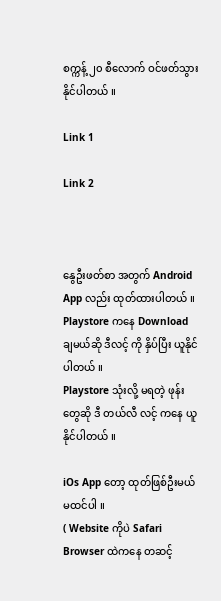စက္ကန့် ၂၀ စီလောက် ဝင်ဖတ်သွားနိုင်ပါတယ် ။

Link 1

Link 2



နွေဦးဖတ်စာ အတွက် Android App လည်း ထုတ်ထားပါတယ် ။
Playstore ကနေ Download ချမယ်ဆို ဒီလင့် ကို နှိပ်ပြီး ယူနိုင်ပါတယ် ။
Playstore သုံးလို့ မရတဲ့ ဖုန်းတွေဆို ဒီ တယ်လီ လင့် ကနေ ယူနိုင်ပါတယ် ။

iOs App တော့ ထုတ်ဖြစ်ဦးမယ် မထင်ပါ ။
( Website ကိုပဲ Safari Browser ထဲကနေ တဆင့်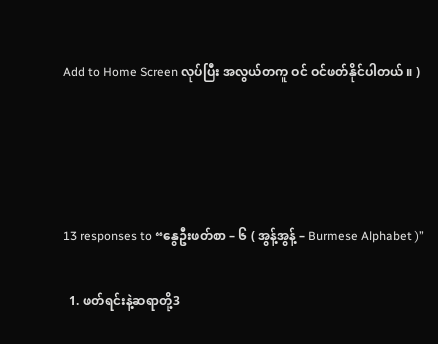Add to Home Screen လုပ်ပြီး အလွယ်တကူ ဝင် ဝင်ဖတ်နိုင်ပါတယ် ။ )




13 responses to “နွေဦးဖတ်စာ – ၆ ( အွန့်အွန့် – Burmese Alphabet )”

  1. ဖတ်ရင်းနဲ့ဆရာတို့3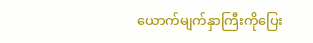ယောက်မျက်နှာကြီးကိုပြေး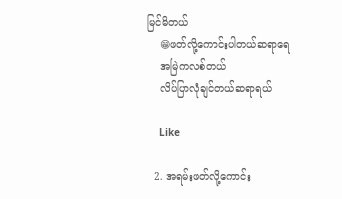မြင်မိတယ်
    😁ဖတ်လို့ကောင်းပါတယ်ဆရာရေ
    အမြဲကလစ်တယ်
    လိပ်ပြာလုံချင်တယ်ဆရာရယ်

    Like

  2. အရမ်းဖတ်လို့ကောင်း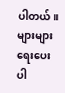ပါတယ်။ များများရေးပေးပါ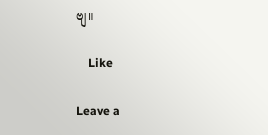ဗျ။

    Like

Leave a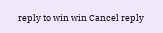reply to win win Cancel reply